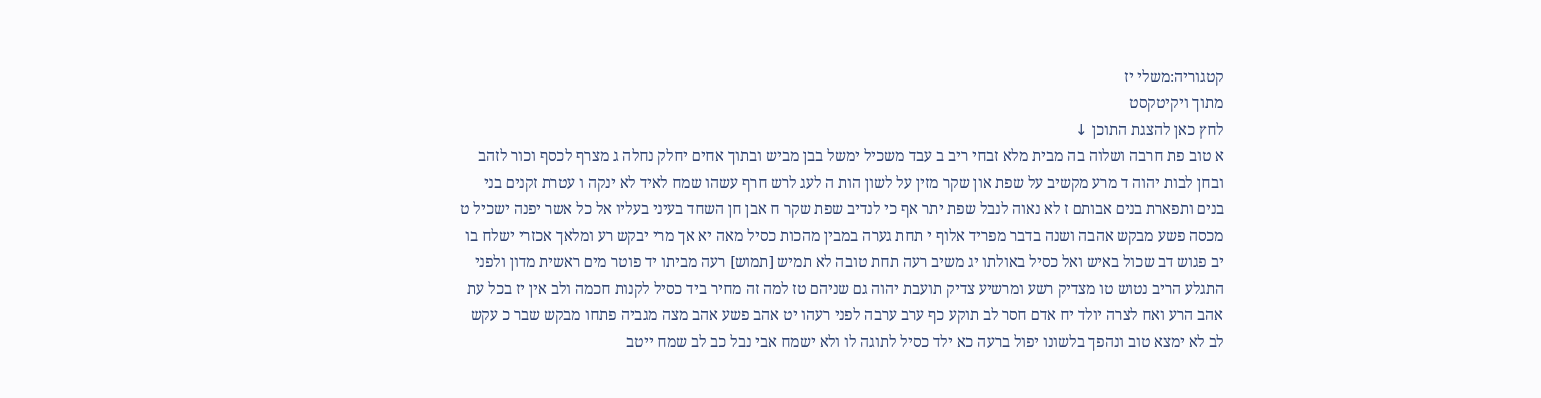קטגוריה:משלי יז
מתוך ויקיטקסט
לחץ כאן להצגת התוכן ↓
א טוב פת חרבה ושלוה בה מבית מלא זבחי ריב ב עבד משכיל ימשל בבן מביש ובתוך אחים יחלק נחלה ג מצרף לכסף וכור לזהב ובחן לבות יהוה ד מרע מקשיב על שפת און שקר מזין על לשון הות ה לעג לרש חרף עשהו שמח לאיד לא ינקה ו עטרת זקנים בני בנים ותפארת בנים אבותם ז לא נאוה לנבל שפת יתר אף כי לנדיב שפת שקר ח אבן חן השחד בעיני בעליו אל כל אשר יפנה ישכיל ט מכסה פשע מבקש אהבה ושנה בדבר מפריד אלוף י תחת גערה במבין מהכות כסיל מאה יא אך מרי יבקש רע ומלאך אכזרי ישלח בו יב פגוש דב שכול באיש ואל כסיל באולתו יג משיב רעה תחת טובה לא תמיש [תמוש] רעה מביתו יד פוטר מים ראשית מדון ולפני התגלע הריב נטוש טו מצדיק רשע ומרשיע צדיק תועבת יהוה גם שניהם טז למה זה מחיר ביד כסיל לקנות חכמה ולב אין יז בכל עת אהב הרע ואח לצרה יולד יח אדם חסר לב תוקע כף ערב ערבה לפני רעהו יט אהב פשע אהב מצה מגביה פתחו מבקש שבר כ עקש לב לא ימצא טוב ונהפך בלשונו יפול ברעה כא ילד כסיל לתוגה לו ולא ישמח אבי נבל כב לב שמח ייטב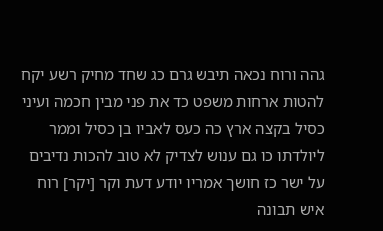גהה ורוח נכאה תיבש גרם כג שחד מחיק רשע יקח להטות ארחות משפט כד את פני מבין חכמה ועיני כסיל בקצה ארץ כה כעס לאביו בן כסיל וממר ליולדתו כו גם ענוש לצדיק לא טוב להכות נדיבים על ישר כז חושך אמריו יודע דעת וקר [יקר] רוח איש תבונה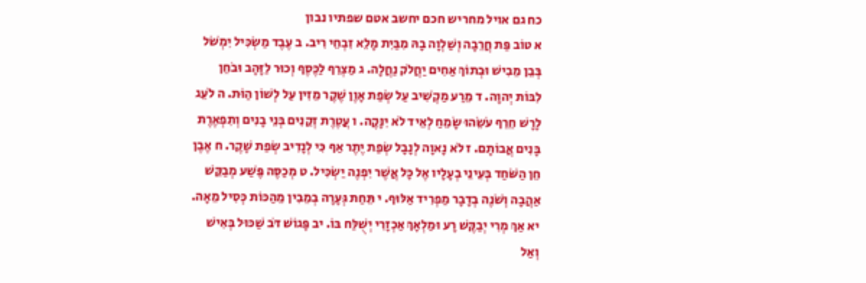כח גם אויל מחריש חכם יחשב אטם שפתיו נבון
א טוֹב פַּת חֲרֵבָה וְשַׁלְוָה בָהּ מִבַּיִת מָלֵא זִבְחֵי רִיב. ב עֶבֶד מַשְׂכִּיל יִמְשֹׁל בְּבֵן מֵבִישׁ וּבְתוֹךְ אַחִים יַחֲלֹק נַחֲלָה. ג מַצְרֵף לַכֶּסֶף וְכוּר לַזָּהָב וּבֹחֵן לִבּוֹת יְהוָה. ד מֵרַע מַקְשִׁיב עַל שְׂפַת אָוֶן שֶׁקֶר מֵזִין עַל לְשׁוֹן הַוֹּת. ה לֹעֵג לָרָשׁ חֵרֵף עֹשֵׂהוּ שָׂמֵחַ לְאֵיד לֹא יִנָּקֶה. ו עֲטֶרֶת זְקֵנִים בְּנֵי בָנִים וְתִפְאֶרֶת בָּנִים אֲבוֹתָם. ז לֹא נָאוָה לְנָבָל שְׂפַת יֶתֶר אַף כִּי לְנָדִיב שְׂפַת שָׁקֶר. ח אֶבֶן חֵן הַשֹּׁחַד בְּעֵינֵי בְעָלָיו אֶל כָּל אֲשֶׁר יִפְנֶה יַשְׂכִּיל. ט מְכַסֶּה פֶּשַׁע מְבַקֵּשׁ אַהֲבָה וְשֹׁנֶה בְדָבָר מַפְרִיד אַלּוּף. י תֵּחַת גְּעָרָה בְמֵבִין מֵהַכּוֹת כְּסִיל מֵאָה. יא אַךְ מְרִי יְבַקֶּשׁ רָע וּמַלְאָךְ אַכְזָרִי יְשֻׁלַּח בּוֹ. יב פָּגוֹשׁ דֹּב שַׁכּוּל בְּאִישׁ וְאַל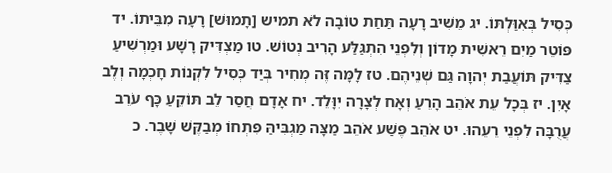כְּסִיל בְּאִוַּלְתּוֹ. יג מֵשִׁיב רָעָה תַּחַת טוֹבָה לֹא תמיש [תָמוּשׁ] רָעָה מִבֵּיתוֹ. יד פּוֹטֵר מַיִם רֵאשִׁית מָדוֹן וְלִפְנֵי הִתְגַּלַּע הָרִיב נְטוֹשׁ. טו מַצְדִּיק רָשָׁע וּמַרְשִׁיעַ צַדִּיק תּוֹעֲבַת יְהוָה גַּם שְׁנֵיהֶם. טז לָמָּה זֶּה מְחִיר בְּיַד כְּסִיל לִקְנוֹת חָכְמָה וְלֶב אָיִן. יז בְּכָל עֵת אֹהֵב הָרֵעַ וְאָח לְצָרָה יִוָּלֵד. יח אָדָם חֲסַר לֵב תּוֹקֵעַ כָּף עֹרֵב עֲרֻבָּה לִפְנֵי רֵעֵהוּ. יט אֹהֵב פֶּשַׁע אֹהֵב מַצָּה מַגְבִּיהַּ פִּתְחוֹ מְבַקֶּשׁ שָׁבֶר. כ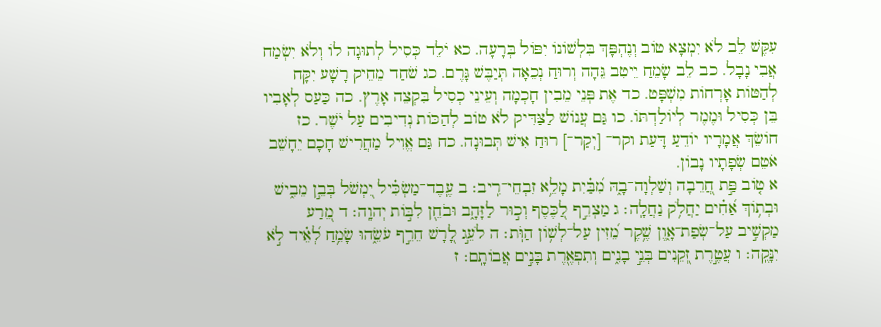עִקֶּשׁ לֵב לֹא יִמְצָא טוֹב וְנֶהְפָּךְ בִּלְשׁוֹנוֹ יִפּוֹל בְּרָעָה. כא יֹלֵד כְּסִיל לְתוּגָה לוֹ וְלֹא יִשְׂמַח אֲבִי נָבָל. כב לֵב שָׂמֵחַ יֵיטִב גֵּהָה וְרוּחַ נְכֵאָה תְּיַבֶּשׁ גָּרֶם. כג שֹׁחַד מֵחֵיק רָשָׁע יִקָּח לְהַטּוֹת אָרְחוֹת מִשְׁפָּט. כד אֶת פְּנֵי מֵבִין חָכְמָה וְעֵינֵי כְסִיל בִּקְצֵה אָרֶץ. כה כַּעַס לְאָבִיו בֵּן כְּסִיל וּמֶמֶר לְיוֹלַדְתּוֹ. כו גַּם עֲנוֹשׁ לַצַּדִּיק לֹא טוֹב לְהַכּוֹת נְדִיבִים עַל יֹשֶׁר. כז חוֹשֵׂךְ אֲמָרָיו יוֹדֵעַ דָּעַת וקר־ [יְקַר־] רוּחַ אִישׁ תְּבוּנָה. כח גַּם אֱוִיל מַחֲרִישׁ חָכָם יֵחָשֵׁב אֹטֵם שְׂפָתָיו נָבוֹן.
א ט֤וֹב פַּ֣ת חֲ֭רֵבָה וְשַׁלְוָה־בָ֑הּ מִ֝בַּ֗יִת מָלֵ֥א זִבְחֵי־רִֽיב׃ ב עֶֽבֶד־מַשְׂכִּ֗יל יִ֭מְשֹׁל בְּבֵ֣ן מֵבִ֑ישׁ וּבְת֥וֹךְ אַ֝חִ֗ים יַחֲלֹ֥ק נַחֲלָֽה׃ ג מַצְרֵ֣ף לַ֭כֶּסֶף וְכ֣וּר לַזָּהָ֑ב וּבֹחֵ֖ן לִבּ֣וֹת יְהוָֽה׃ ד מֵ֭רַע מַקְשִׁ֣יב עַל־שְׂפַת־אָ֑וֶן שֶׁ֥קֶר מֵ֝זִין עַל־לְשׁ֥וֹן הַוֹּֽת׃ ה לֹעֵ֣ג לָ֭רָשׁ חֵרֵ֣ף עֹשֵׂ֑הוּ שָׂמֵ֥חַ לְ֝אֵ֗יד לֹ֣א יִנָּקֶֽה׃ ו עֲטֶ֣רֶת זְ֭קֵנִים בְּנֵ֣י בָנִ֑ים וְתִפְאֶ֖רֶת בָּנִ֣ים אֲבוֹתָֽם׃ ז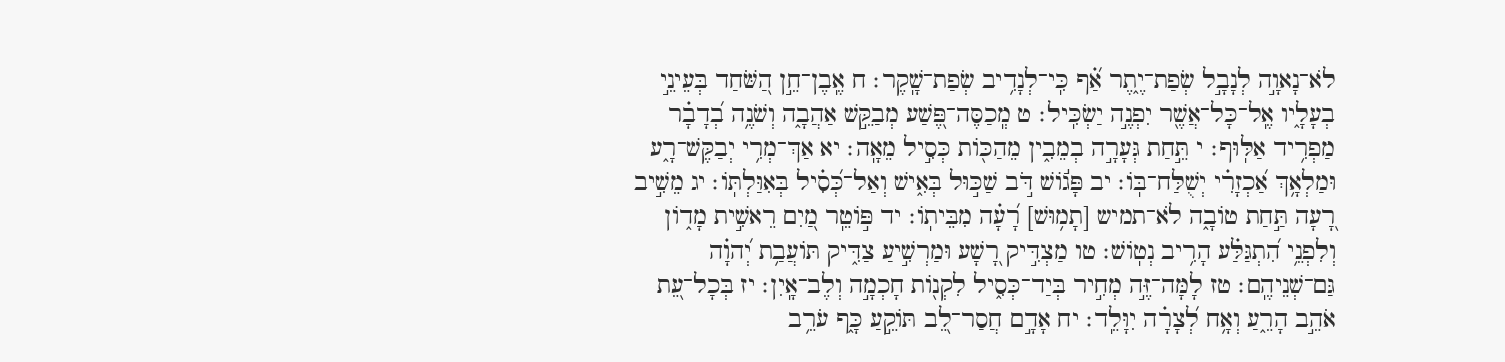לֹא־נָאוָ֣ה לְנָבָ֣ל שְׂפַת־יֶ֑תֶר אַ֝֗ף כִּֽי־לְנָדִ֥יב שְׂפַת־שָֽׁקֶר׃ ח אֶֽבֶן־חֵ֣ן הַ֭שֹּׁחַד בְּעֵינֵ֣י בְעָלָ֑יו אֶֽל־כָּל־אֲשֶׁ֖ר יִפְנֶ֣ה יַשְׂכִּֽיל׃ ט מְֽכַסֶּה־פֶּ֭שַׁע מְבַקֵּ֣שׁ אַהֲבָ֑ה וְשֹׁנֶ֥ה בְ֝דָבָ֗ר מַפְרִ֥יד אַלּֽוּף׃ י תֵּ֣חַת גְּעָרָ֣ה בְמֵבִ֑ין מֵהַכּ֖וֹת כְּסִ֣יל מֵאָֽה׃ יא אַךְ־מְרִ֥י יְבַקֶּשׁ־רָ֑ע וּמַלְאָ֥ךְ אַ֝כְזָרִ֗י יְשֻׁלַּח־בּֽוֹ׃ יב פָּג֬וֹשׁ דֹּ֣ב שַׁכּ֣וּל בְּאִ֑ישׁ וְאַל־כְּ֝סִ֗יל בְּאִוַּלְתּֽוֹ׃ יג מֵשִׁ֣יב רָ֭עָה תַּ֣חַת טוֹבָ֑ה לֹא־תמיש [תָמ֥וּשׁ] רָ֝עָ֗ה מִבֵּיתֽוֹ׃ יד פּ֣וֹטֵֽר מַ֭יִם רֵאשִׁ֣ית מָד֑וֹן וְלִפְנֵ֥י הִ֝תְגַּלַּ֗ע הָרִ֥יב נְטֽוֹשׁ׃ טו מַצְדִּ֣יק רָ֭שָׁע וּמַרְשִׁ֣יעַ צַדִּ֑יק תּוֹעֲבַ֥ת יְ֝הוָ֗ה גַּם־שְׁנֵיהֶֽם׃ טז לָמָּה־זֶּ֣ה מְחִ֣יר בְּיַד־כְּסִ֑יל לִקְנ֖וֹת חָכְמָ֣ה וְלֶב־אָֽיִן׃ יז בְּכָל־עֵ֭ת אֹהֵ֣ב הָרֵ֑עַ וְאָ֥ח לְ֝צָרָ֗ה יִוָּלֵֽד׃ יח אָדָ֣ם חֲסַר־לֵ֭ב תּוֹקֵ֣עַ כָּ֑ף עֹרֵ֥ב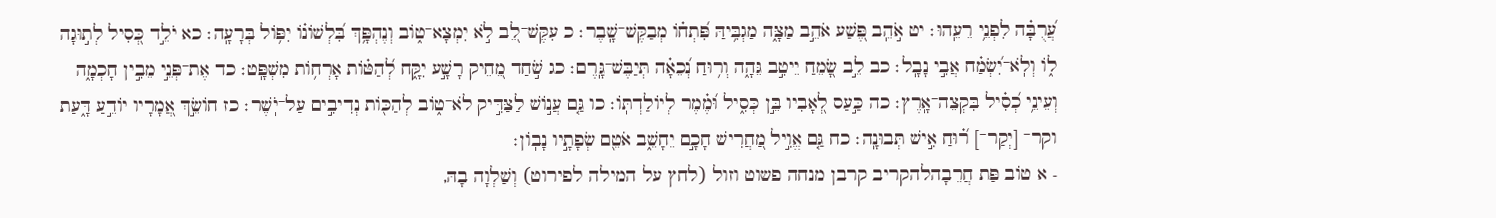עֲ֝רֻבָּ֗ה לִפְנֵ֥י רֵעֵֽהוּ׃ יט אֹ֣הֵֽב פֶּ֭שַׁע אֹהֵ֣ב מַצָּ֑ה מַגְבִּ֥יהַּ פִּ֝תְח֗וֹ מְבַקֶּשׁ־שָֽׁבֶר׃ כ עִקֶּשׁ־לֵ֭ב לֹ֣א יִמְצָא־ט֑וֹב וְנֶהְפָּ֥ךְ בִּ֝לְשׁוֹנ֗וֹ יִפּ֥וֹל בְּרָעָֽה׃ כא יֹלֵ֣ד כְּ֭סִיל לְת֣וּגָה ל֑וֹ וְלֹֽא־יִ֝שְׂמַ֗ח אֲבִ֣י נָבָֽל׃ כב לֵ֣ב שָׂ֭מֵחַ יֵיטִ֣ב גֵּהָ֑ה וְר֥וּחַ נְ֝כֵאָ֗ה תְּיַבֶּשׁ־גָּֽרֶם׃ כג שֹׁ֣חַד מֵ֭חֵיק רָשָׁ֣ע יִקָּ֑ח לְ֝הַטּ֗וֹת אָרְח֥וֹת מִשְׁפָּֽט׃ כד אֶת־פְּנֵ֣י מֵבִ֣ין חָכְמָ֑ה וְעֵינֵ֥י כְ֝סִ֗יל בִּקְצֵה־אָֽרֶץ׃ כה כַּ֣עַס לְ֭אָבִיו בֵּ֣ן כְּסִ֑יל וּ֝מֶ֗מֶר לְיוֹלַדְתּֽוֹ׃ כו גַּ֤ם עֲנ֣וֹשׁ לַצַּדִּ֣יק לֹא־ט֑וֹב לְהַכּ֖וֹת נְדִיבִ֣ים עַל־יֹֽשֶׁר׃ כז חוֹשֵׂ֣ךְ אֲ֭מָרָיו יוֹדֵ֣עַ דָּ֑עַת וקר־ [יְקַר־] ר֝֗וּחַ אִ֣ישׁ תְּבוּנָֽה׃ כח גַּ֤ם אֱוִ֣יל מַ֭חֲרִישׁ חָכָ֣ם יֵחָשֵׁ֑ב אֹטֵ֖ם שְׂפָתָ֣יו נָבֽוֹן׃
- א טוֹב פַּת חֲרֵבָהלהקריב קרבן מנחה פשוט וזול (לחץ על המילה לפירוט) וְשַׁלְוָה בָהּ,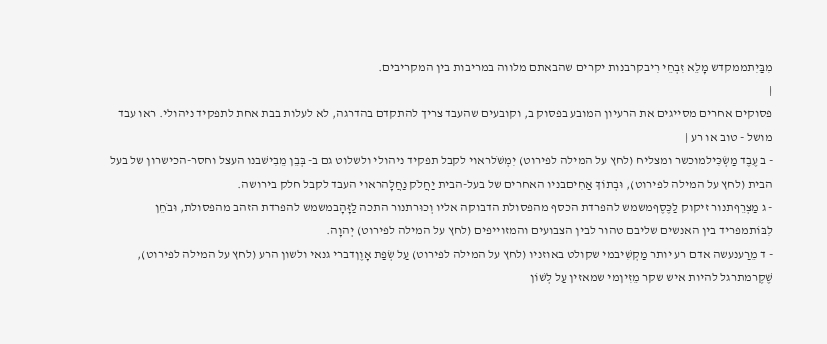מִבַּיִתממקדש מָלֵא זִבְחֵי רִיבקרבנות יקרים שהבאתם מלווה במריבות בין המקריבים.
|
פסוקים אחרים מסייגים את הרעיון המובע בפסוק ב, וקובעים שהעבד צריך להתקדם בהדרגה, לא לעלות בבת אחת לתפקיד ניהולי. ראו עבד מושל - טוב או רע |
- ב עֶבֶד מַשְׂכִּילמוכשר ומצליח (לחץ על המילה לפירוט) יִמְשֹׁלראוי לקבל תפקיד ניהולי ולשלוט גם ב- בְּבֵן מֵבִישׁבנו העצל וחסר-הכישרון של בעל הבית (לחץ על המילה לפירוט), וּבְתוֹךְ אַחִיםבניו האחרים של בעל-הבית יַחֲלֹק נַחֲלָהראוי העבד לקבל חלק בירושה.
- ג מַצְרֵףתנור זיקוק לַכֶּסֶףמשמש להפרדת הכסף מהפסולת הדבוקה אליו וְכוּרתנור התכה לַזָּהָבמשמש להפרדת הזהב מהפסולת, וּבֹחֵן לִבּוֹתמפריד בין האנשים שליבם טהור לבין הצבועים והמזוייפים (לחץ על המילה לפירוט) יְהוָה.
- ד מֵרַענעשה אדם רע יותר מַקְשִׁיבמי שקולט באוזניו (לחץ על המילה לפירוט) עַל שְׂפַת אָוֶןדברי גנאי ולשון הרע (לחץ על המילה לפירוט), שֶׁקֶרמתרגל להיות איש שקר מֵזִיןמי שמאזין עַל לְשׁוֹן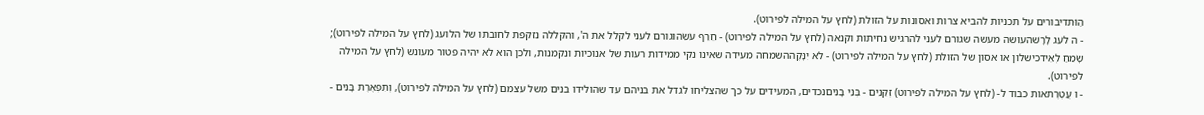הַוֹּתדיבורים על תכניות להביא צרות ואסונות על הזולת (לחץ על המילה לפירוט).
- ה לֹעֵג לָרָשׁהעושה מעשה שגורם לעני להרגיש נחיתות וקנאה (לחץ על המילה לפירוט) - חֵרֵף עֹשֵׂהוּגורם לעני לקלל את ה', והקללה נזקפת לחובתו של הלועג (לחץ על המילה לפירוט); שָׂמֵחַ לְאֵידכישלון או אסון של הזולת (לחץ על המילה לפירוט) - לֹא יִנָּקֶההשמחה מעידה שאינו נקי ממידות רעות של אנוכיות ונקמנות, ולכן הוא לא יהיה פטור מעונש (לחץ על המילה לפירוט).
- ו עֲטֶרֶתאות כבוד ל- (לחץ על המילה לפירוט) זְקֵנִים - בְּנֵי בָנִיםנכדים, המעידים על כך שהצליחו לגדל את בניהם עד שהולידו בנים משל עצמם (לחץ על המילה לפירוט), וְתִפְאֶרֶת בָּנִים -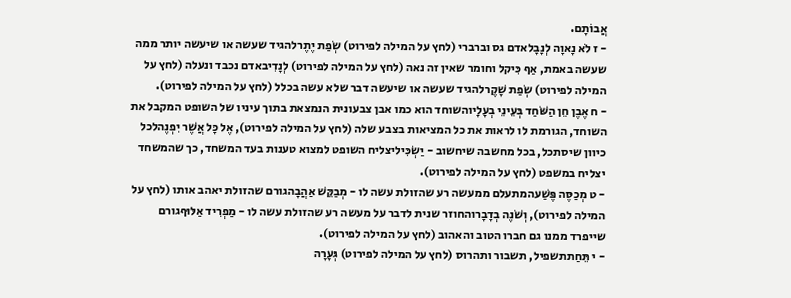אֲבוֹתָם.
- ז לֹא נָאוָה לְנָבָלאדם גס וברברי (לחץ על המילה לפירוט) שְׂפַת יֶתֶרלהגיד שעשה או שיעשה יותר ממה שעשה באמת, אַף כִּיקל וחומר שאין זה נאה (לחץ על המילה לפירוט) לְנָדִיבאדם נכבד ונעלה (לחץ על המילה לפירוט) שְׂפַת שָׁקֶרלהגיד שעשה או שיעשה דבר שלא עשה בכלל (לחץ על המילה לפירוט).
- ח אֶבֶן חֵן הַשֹּׁחַד בְּעֵינֵי בְעָלָיוהשוחד הוא כמו אבן צבעונית הנמצאת בתוך עיניו של השופט המקבל את השוחד, הגורמת לו לראות את כל המציאות בצבע שלה (לחץ על המילה לפירוט), אֶל כָּל אֲשֶׁר יִפְנֶהלכל כיוון שיסתכל, בכל מחשבה שיחשוב - יַשְׂכִּיליצליח השופט למצוא טענות בעד המשחד, כך שהמשחד יצליח במשפט (לחץ על המילה לפירוט).
- ט מְכַסֶּה פֶּשַׁעהמתעלם ממעשה רע שהזולת עשה לו - מְבַקֵּשׁ אַהֲבָהגורם שהזולת יאהב אותו (לחץ על המילה לפירוט), וְשֹׁנֶה בְדָבָרוהחוזר שנית לדבר על מעשה רע שהזולת עשה לו - מַפְרִיד אַלּוּףגורם שייפרד ממנו גם חברו הטוב והאהוב (לחץ על המילה לפירוט).
- י תֵּחַתתשפיל, תשבור ותהרוס (לחץ על המילה לפירוט) גְּעָרָה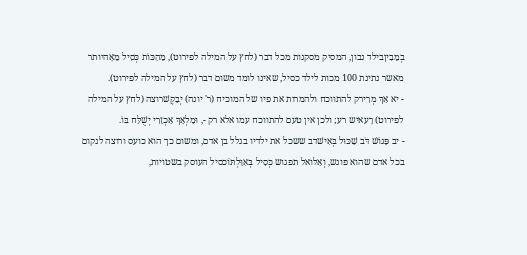בְמֵבִיןבילד נבון, המסיק מסקנות מכל דבר (לחץ על המילה לפירוט), מֵהַכּוֹת כְּסִיל מֵאָהיותר מאשר נתינת 100 מכות לילד כסיל, שאינו לומד משום דבר (לחץ על המילה לפירוט).
- יא אַךְ מְרִירק להתווכח ולהמרות את פיו של המוכיח (ר' יונה) יְבַקֶּשׁרוצה (לחץ על המילה לפירוט) רָעאיש רע; ולכן אין טעם להתווכח עמו אלא רק -, וּמַלְאָךְ אַכְזָרִי יְשֻׁלַּח בּוֹ.
- יב פָּגוֹשׁ דֹּב שַׁכּוּל בְּאִישׁדב ששכל את ילדיו בגלל בן אדם, ומשום כך הוא כועס ורוצה לנקום בכל אדם שהוא פוגש, וְאַלואל תפגוש כְּסִיל בְּאִוַּלְתּוֹכסיל העוסק בשטויות,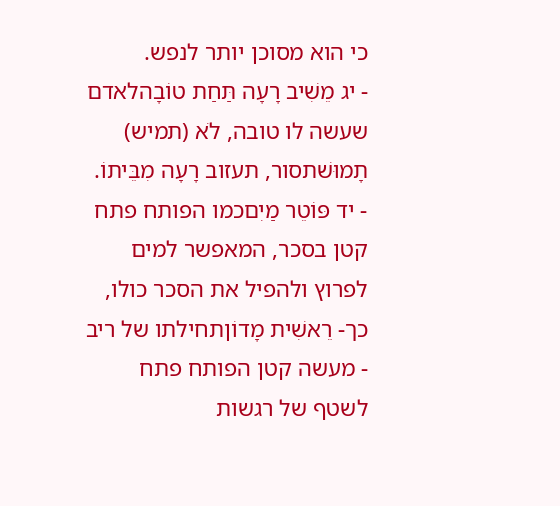כי הוא מסוכן יותר לנפש.
- יג מֵשִׁיב רָעָה תַּחַת טוֹבָהלאדם שעשה לו טובה, לֹא (תמיש) תָמוּשׁתסור, תעזוב רָעָה מִבֵּיתוֹ.
- יד פּוֹטֵר מַיִםכמו הפותח פתח קטן בסכר, המאפשר למים לפרוץ ולהפיל את הסכר כולו, כך- רֵאשִׁית מָדוֹןתחילתו של ריב - מעשה קטן הפותח פתח לשטף של רגשות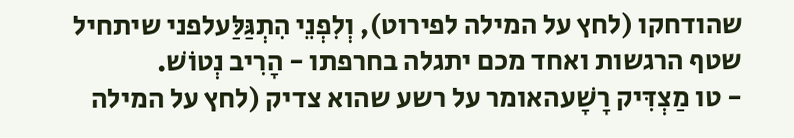שהודחקו (לחץ על המילה לפירוט), וְלִפְנֵי הִתְגַּלַּעלפני שיתחיל שטף הרגשות ואחד מכם יתגלה בחרפתו - הָרִיב נְטוֹשׁ.
- טו מַצְדִּיק רָשָׁעהאומר על רשע שהוא צדיק (לחץ על המילה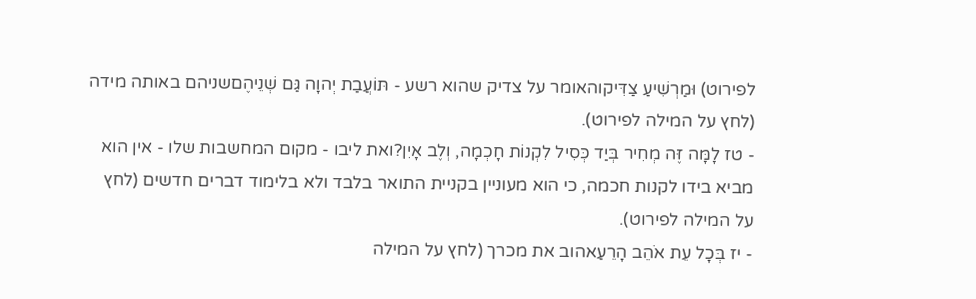לפירוט) וּמַרְשִׁיעַ צַדִּיקוהאומר על צדיק שהוא רשע - תּוֹעֲבַת יְהוָה גַּם שְׁנֵיהֶםשניהם באותה מידה (לחץ על המילה לפירוט).
- טז לָמָּה זֶּה מְחִיר בְּיַד כְּסִיל לִקְנוֹת חָכְמָה, וְלֶב אָיִן?ואת ליבו - מקום המחשבות שלו - אין הוא מביא בידו לקנות חכמה, כי הוא מעוניין בקניית התואר בלבד ולא בלימוד דברים חדשים (לחץ על המילה לפירוט).
- יז בְּכָל עֵת אֹהֵב הָרֵעַאהוב את מכרך (לחץ על המילה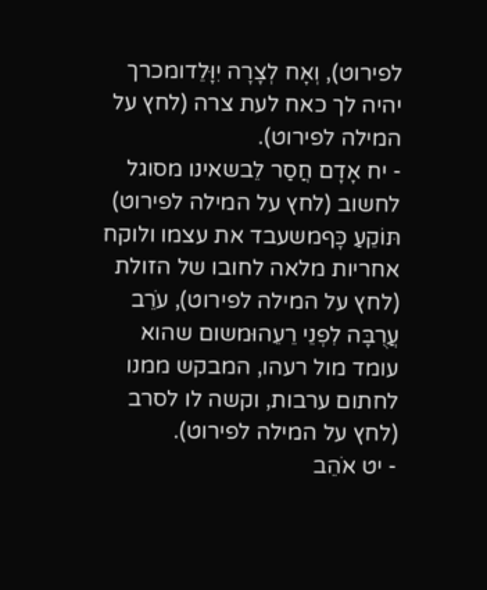לפירוט), וְאָח לְצָרָה יִוָּלֵדומכרך יהיה לך כאח לעת צרה (לחץ על המילה לפירוט).
- יח אָדָם חֲסַר לֵבשאינו מסוגל לחשוב (לחץ על המילה לפירוט) תּוֹקֵעַ כָּףמשעבד את עצמו ולוקח אחריות מלאה לחובו של הזולת (לחץ על המילה לפירוט), עֹרֵב עֲרֻבָּה לִפְנֵי רֵעֵהוּמשום שהוא עומד מול רעהו, המבקש ממנו לחתום ערבות, וקשה לו לסרב (לחץ על המילה לפירוט).
- יט אֹהֵב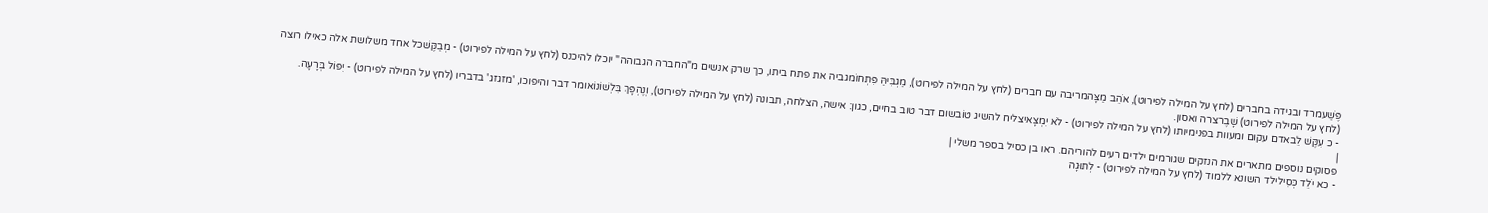פֶּשַׁעמרד ובגידה בחברים (לחץ על המילה לפירוט), אֹהֵב מַצָּהמריבה עם חברים (לחץ על המילה לפירוט), מַגְבִּיהַּ פִּתְחוֹמגביה את פתח ביתו, כך שרק אנשים מ"החברה הגבוהה" יוכלו להיכנס (לחץ על המילה לפירוט) - מְבַקֶּשׁכל אחד משלושת אלה כאילו רוצה (לחץ על המילה לפירוט) שָׁבֶרצרה ואסון.
- כ עִקֶּשׁ לֵבאדם עקום ומעוות בפנימיותו (לחץ על המילה לפירוט) - לֹא יִמְצָאיצליח להשיג טוֹבשום דבר טוב בחיים, כגון: אישה, הצלחה, תבונה (לחץ על המילה לפירוט), וְנֶהְפָּךְ בִּלְשׁוֹנוֹאומר דבר והיפוכו, 'מזגזג' בדבריו (לחץ על המילה לפירוט) - יִפּוֹל בְּרָעָה.
|
פסוקים נוספים מתארים את הנזקים שגורמים ילדים רעים להוריהם. ראו בן כסיל בספר משלי |
- כא יֹלֵד כְּסִילילד השונא ללמוד (לחץ על המילה לפירוט) - לְתוּגָה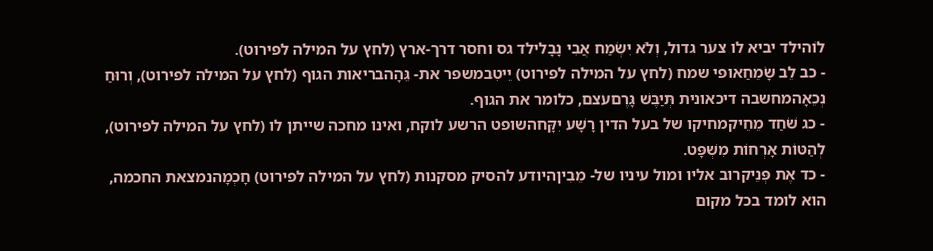לוֹהילד יביא לו צער גדול, וְלֹא יִשְׂמַח אֲבִי נָבָלילד גס וחסר דרך-ארץ (לחץ על המילה לפירוט).
- כב לֵב שָׂמֵחַאופי שמח (לחץ על המילה לפירוט) יֵיטִבמשפר את- גֵּהָהבריאות הגוף (לחץ על המילה לפירוט), וְרוּחַ נְכֵאָהמחשבה דיכאונית תְּיַבֶּשׁ גָּרֶםעצם, כלומר את הגוף.
- כג שֹׁחַד מֵחֵיקמחיקו של בעל הדין רָשָׁע יִקָּחהשופט הרשע לוקח, ואינו מחכה שייתן לו (לחץ על המילה לפירוט), לְהַטּוֹת אָרְחוֹת מִשְׁפָּט.
- כד אֶת פְּנֵיקרוב אליו ומול עיניו של- מֵבִיןהיודע להסיק מסקנות (לחץ על המילה לפירוט) חָכְמָהנמצאת החכמה, הוא לומד בכל מקום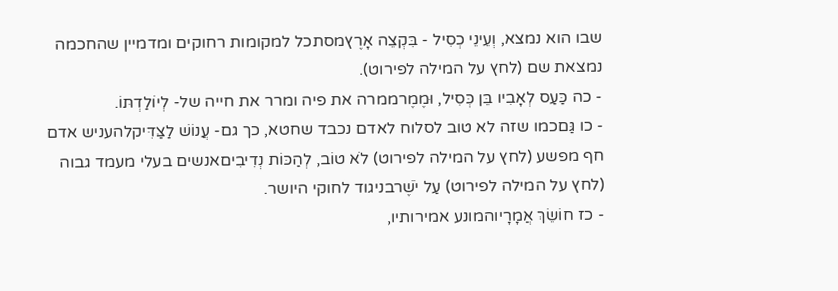שבו הוא נמצא, וְעֵינֵי כְסִיל - בִּקְצֵה אָרֶץמסתכל למקומות רחוקים ומדמיין שהחכמה נמצאת שם (לחץ על המילה לפירוט).
- כה כַּעַס לְאָבִיו בֵּן כְּסִיל, וּמֶמֶרממרה את פיה ומרר את חייה של- לְיוֹלַדְתּוֹ.
- כו גַּםכמו שזה לא טוב לסלוח לאדם נכבד שחטא, כך גם- עֲנוֹשׁ לַצַּדִּיקלהעניש אדם חף מפשע (לחץ על המילה לפירוט) לֹא טוֹב, לְהַכּוֹת נְדִיבִיםאנשים בעלי מעמד גבוה (לחץ על המילה לפירוט) עַל יֹשֶׁרבניגוד לחוקי היושר.
- כז חוֹשֵׂךְ אֲמָרָיוהמונע אמירותיו,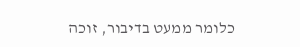כלומר ממעט בדיבור, זוכה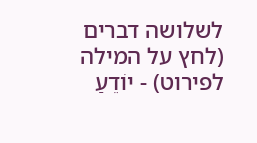לשלושה דברים (לחץ על המילה לפירוט) - יוֹדֵעַ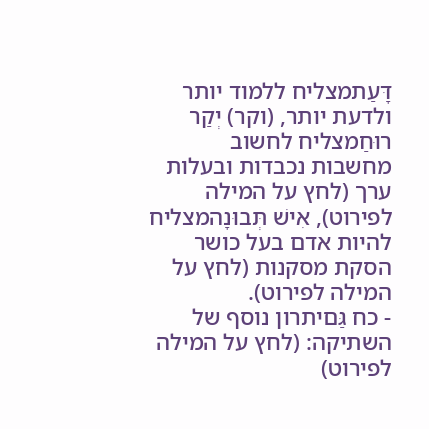דָּעַתמצליח ללמוד יותר ולדעת יותר, (וקר) יְקַר רוּחַמצליח לחשוב מחשבות נכבדות ובעלות ערך (לחץ על המילה לפירוט), אִישׁ תְּבוּנָהמצליח להיות אדם בעל כושר הסקת מסקנות (לחץ על המילה לפירוט).
- כח גַּםיתרון נוסף של השתיקה: (לחץ על המילה לפירוט)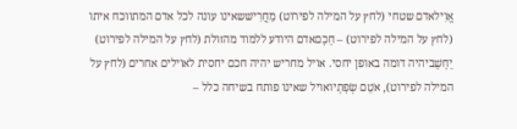אֱוִילאדם שטחי (לחץ על המילה לפירוט) מַחֲרִישׁשאינו עונה לכל אדם המתווכח איתו (לחץ על המילה לפירוט) – חָכָםאדם היודע ללמוד מהזולת (לחץ על המילה לפירוט) יֵחָשֵׁביהיה דומה באופן יחסי. אויל מחריש יהיה חכם יחסית לאוילים אחרים (לחץ על המילה לפירוט), אֹטֵם שְׂפָתָיואויל שאינו פותח בשיחה כלל –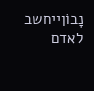נָבוֹןייחשב לאדם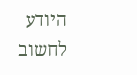היודע לחשוב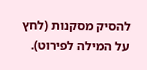להסיק מסקנות (לחץ על המילה לפירוט).